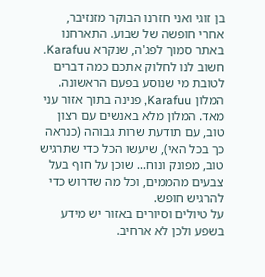בן זוגי ואני חזרנו הבוקר מזנזיבר, אחרי חופשה של שבוע. התארחנו באתר סמוך לפג'ה, שנקרא Karafuu. חשוב לנו לחלוק אתכם כמה דברים לטובת מי שנוסע בפעם הראשונה.
המלון Karafuu, פנינה בתוך אזור עני מאד. המלון מלא באנשים עם רצון טוב, עם תודעת שרות גבוהה (כנראה כך בכל האי), שיעשו הכל כדי שתרגיש טוב, מפונק ונוח... שוכן על חוף בעל צבעים מהממים, וכל מה שדרוש כדי להרגיש חופש.
על טיולים וסיורים באזור יש מידע בשפע ולכן לא ארחיב.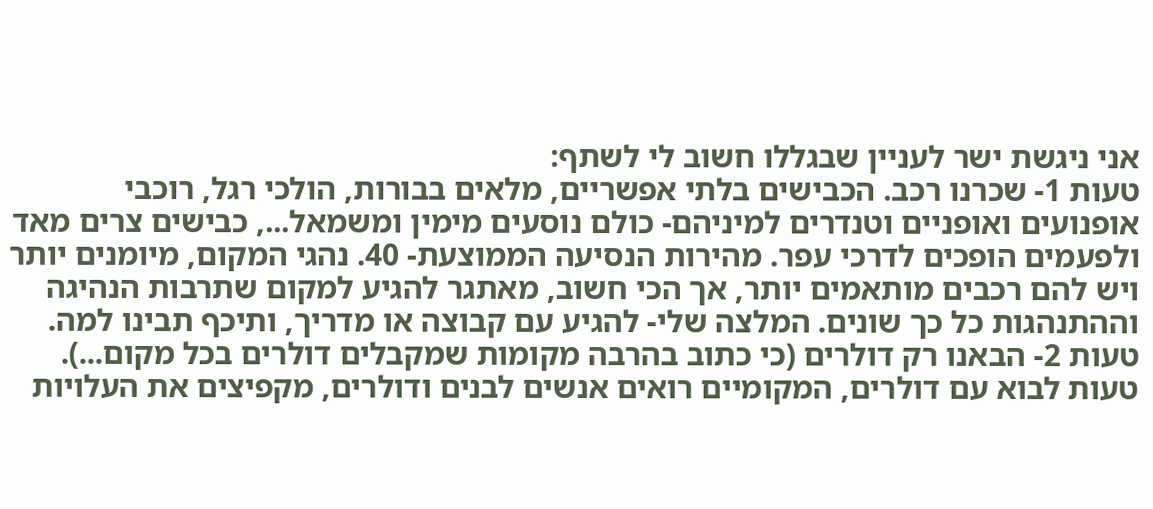אני ניגשת ישר לעניין שבגללו חשוב לי לשתף:
טעות 1- שכרנו רכב. הכבישים בלתי אפשריים, מלאים בבורות, הולכי רגל, רוכבי אופנועים ואופניים וטנדרים למיניהם- כולם נוסעים מימין ומשמאל..., כבישים צרים מאד ולפעמים הופכים לדרכי עפר. מהירות הנסיעה הממוצעת- 40. נהגי המקום, מיומנים יותר ויש להם רכבים מותאמים יותר, אך הכי חשוב, מאתגר להגיע למקום שתרבות הנהיגה וההתנהגות כל כך שונים. המלצה שלי- להגיע עם קבוצה או מדריך, ותיכף תבינו למה.
טעות 2- הבאנו רק דולרים (כי כתוב בהרבה מקומות שמקבלים דולרים בכל מקום...). טעות לבוא עם דולרים, המקומיים רואים אנשים לבנים ודולרים, מקפיצים את העלויות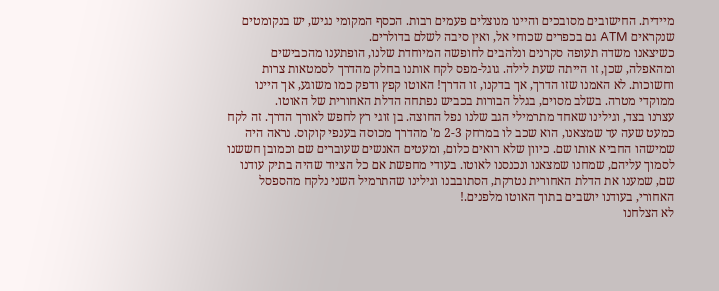מיידית. החישובים מסובכים והיינו מנוצלים פעמים רבות. הכסף המקומי נגיש, יש בנקומטים שנקראים ATM גם בכפרים שכוחי אל, ואין סיבה לשלם בדולרים.
כשיצאנו משדה תעופה סקרנים ונלהבים לחופשה המיוחדת שלנו, הופתענו מהכבישים ומהאפלה, שכן, זו הייתה שעת לילה. גוגל-מפס לקח אותנו בחלק מהדרך לסמטאות צרות וחשוכות. לא האמנו שזו הדרך, אך בדקנו, זו הדרך! האוטו קפץ ודפק כמו משוגע, אך היינו ממוקדי מטרה. בשלב מסוים, בגלל הבורות בכביש נפתחה הדלת האחורית של האוטו.
עצרנו בצד, וגילינו שאחד מתרמילי הגב שלנו נפל החוצה. בן זוגי רץ לחפש לאורך הדרך. זה לקח כמעט שעה עד שמצאנו, הוא שכב לו במרחק 2-3 מ' מהדרך מכוסה בענפי קוקוס. נראה היה שמישהו החביא אותו שם. כיוון שלא רואים כלום, ומעטים האנשים שעוברים שם וכמובן חששנו לסמוך עליהם, שמחנו שמצאנו ונכנסנו לאוטו. בעודי מחפשת אם כל הציוד שהיה בתיק עודנו שם, שמענו את הדלת האחורית נטרקת, הסתובבנו וגילינו שהתרמיל השני נלקח מהספסל האחורי, בעודנו יושבים בתוך האוטו מלפנים.!
לא הצלחנו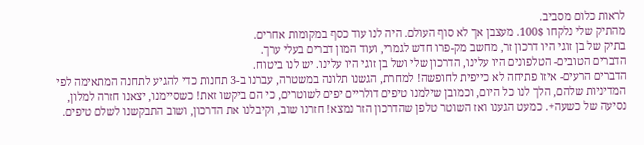לראות כלום מסביב.
מהתיק שלי נלקחו 100$. מעצבן אך לא סוף העולם. היה לנו עוד כסף במקומות אחרים.
בתיק של בן זוגי היו דרכון זר, מחשב מק-פרו חדש לגמרי, ועוד המון דברים בעלי ערך.
הדברים הטובים- הטלפונים היו עלינו, הדרכון שלי ושל בן זוגי היו עלינו. יש לנו ביטוח.
הדברים הרעים- איזו פתיחה לא כייפית לחופשה! למחרת, הגשנו תלונה במשטרה, עברנו ב-3 תחנות כדי להגיע לתחנה המתאימה לפי המדיניות שלהם, הלך לנו כל היום, וכמובן שילמנו טיפים דולריים יפים לשוטרים, כי הם ביקשו זאת! כשסיימנו, יצאנו חזרה למלון, נסיעה של כשעה+. כמעט הגענו ואז השוטר טלפן שהדרכון הזר נמצא! חזרנו שוב, וקיבלנו את הדרכון, ושוב התבקשנו לשלם טיפים.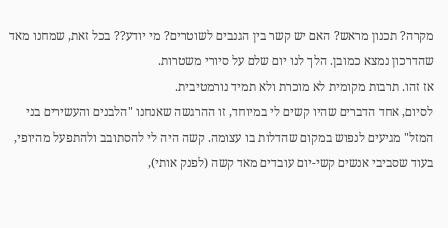מקרה? תכנון מראש? האם יש קשר בין הגנבים לשוטרים? מי יודע?? בכל זאת, שמחנו מאד שהדרכון נמצא כמובן. הלך לנו יום שלם על סיורי משטרות.
אז זהו. תרבות מקומית לא מוכרת ולא תמיד נורמטיבית.
לסיום, אחד הדברים שהיו קשים לי במיוחד, זו ההרגשה שאנחנו "הלבנים והעשירים בני המזל" מגיעים לנפוש במקום שהדלות בו עצומה. קשה היה לי להסתובב ולהתפעל מהיופי, בעוד שסביבי אנשים קשי-יום עובדים מאד קשה (לפנק אותי),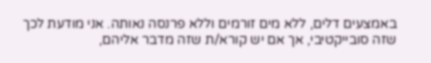באמצעים דלים, ללא מים זורמים וללא פרנסה נאותה. אני מודעת לכך שזה סובייקטיבי, אך אם יש קורא/ת שזה מדבר אליהם,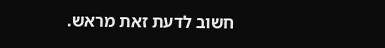חשוב לדעת זאת מראש.